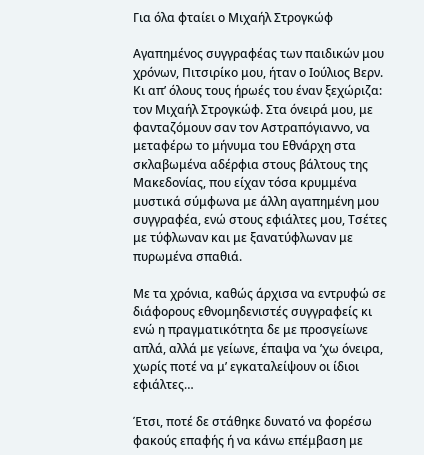Για όλα φταίει ο Μιχαήλ Στρογκώφ

Αγαπημένος συγγραφέας των παιδικών μου χρόνων, Πιτσιρίκο μου, ήταν ο Ιούλιος Βερν. Κι απ’ όλους τους ήρωές του έναν ξεχώριζα: τον Μιχαήλ Στρογκώφ. Στα όνειρά μου, με φανταζόμουν σαν τον Αστραπόγιαννο, να μεταφέρω το μήνυμα του Εθνάρχη στα σκλαβωμένα αδέρφια στους βάλτους της Μακεδονίας, που είχαν τόσα κρυμμένα μυστικά σύμφωνα με άλλη αγαπημένη μου συγγραφέα, ενώ στους εφιάλτες μου, Τσέτες με τύφλωναν και με ξανατύφλωναν με πυρωμένα σπαθιά.

Με τα χρόνια, καθώς άρχισα να εντρυφώ σε διάφορους εθνομηδενιστές συγγραφείς κι ενώ η πραγματικότητα δε με προσγείωνε απλά, αλλά με γείωνε, έπαψα να ’χω όνειρα, χωρίς ποτέ να μ’ εγκαταλείψουν οι ίδιοι εφιάλτες…

Έτσι, ποτέ δε στάθηκε δυνατό να φορέσω φακούς επαφής ή να κάνω επέμβαση με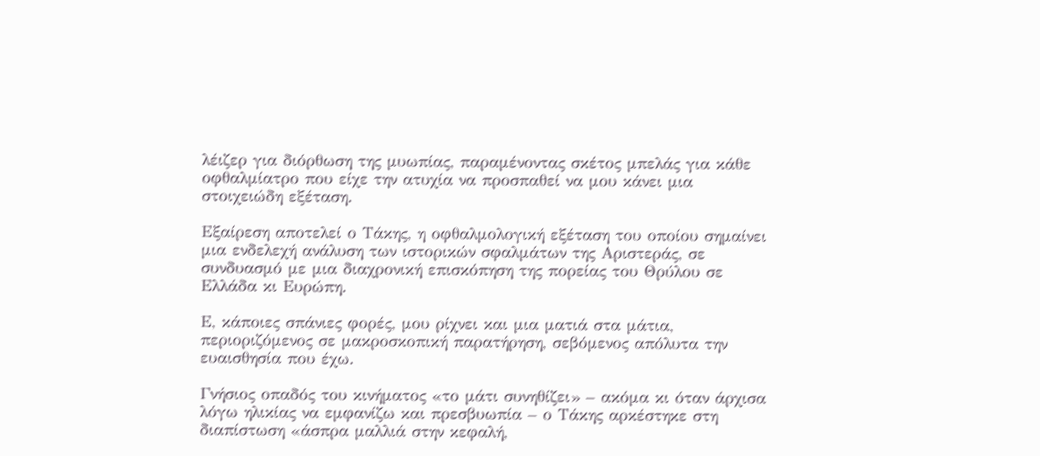λέιζερ για διόρθωση της μυωπίας, παραμένοντας σκέτος μπελάς για κάθε οφθαλμίατρο που είχε την ατυχία να προσπαθεί να μου κάνει μια στοιχειώδη εξέταση.

Εξαίρεση αποτελεί ο Τάκης, η οφθαλμολογική εξέταση του οποίου σημαίνει μια ενδελεχή ανάλυση των ιστορικών σφαλμάτων της Αριστεράς, σε συνδυασμό με μια διαχρονική επισκόπηση της πορείας του Θρύλου σε Ελλάδα κι Ευρώπη.

Ε, κάποιες σπάνιες φορές, μου ρίχνει και μια ματιά στα μάτια, περιοριζόμενος σε μακροσκοπική παρατήρηση, σεβόμενος απόλυτα την ευαισθησία που έχω.

Γνήσιος οπαδός του κινήματος «το μάτι συνηθίζει» – ακόμα κι όταν άρχισα λόγω ηλικίας να εμφανίζω και πρεσβυωπία – ο Τάκης αρκέστηκε στη διαπίστωση «άσπρα μαλλιά στην κεφαλή,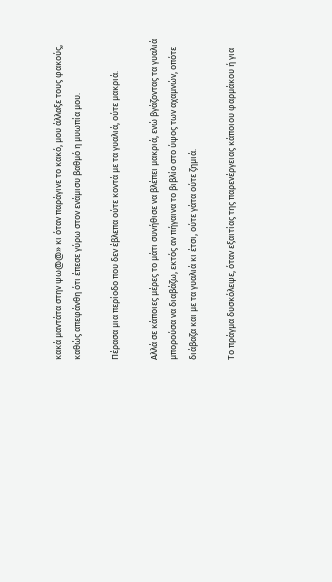κακά μαντάτα στην ψω@@» κι όταν παράγινε το κακό, μου άλλαξε τους φακούς, καθώς απεφάνθη ότι έπεσε γύρω στον ενάμισυ βαθμό η μυωπία μου.

Πέρασα μια περίοδο που δεν έβλεπα ούτε κοντά με τα γυαλιά, ούτε μακριά.

Αλλά σε κάποιες μέρες το μάτι συνήθισε να βλέπει μακριά, ενώ βγάζοντας τα γυαλιά μπορούσα να διαβάζω, εκτός αν πήγαινα το βιβλίο στο ύψος των αχαμνών, οπότε διάβαζα και με τα γυαλιά κι έτσι, ούτε γάτα ούτε ζημιά.

Το πράγμα δυσκόλεψε, όταν εξαιτίας της παρενέργειας κάποιου φαρμάκου ή για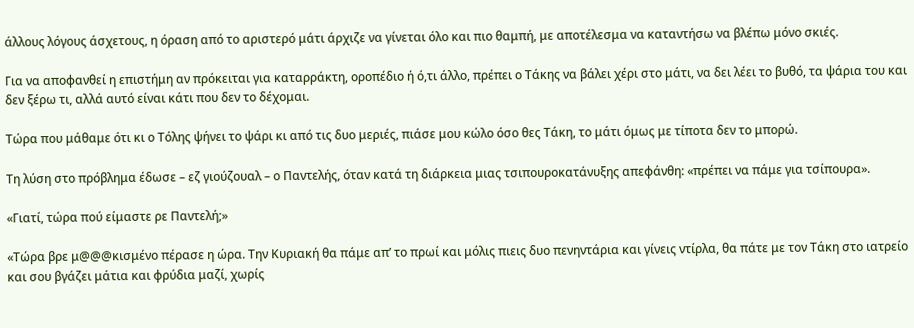άλλους λόγους άσχετους, η όραση από το αριστερό μάτι άρχιζε να γίνεται όλο και πιο θαμπή, με αποτέλεσμα να καταντήσω να βλέπω μόνο σκιές.

Για να αποφανθεί η επιστήμη αν πρόκειται για καταρράκτη, οροπέδιο ή ό,τι άλλο, πρέπει ο Τάκης να βάλει χέρι στο μάτι, να δει λέει το βυθό, τα ψάρια του και δεν ξέρω τι, αλλά αυτό είναι κάτι που δεν το δέχομαι.

Τώρα που μάθαμε ότι κι ο Τόλης ψήνει το ψάρι κι από τις δυο μεριές, πιάσε μου κώλο όσο θες Τάκη, το μάτι όμως με τίποτα δεν το μπορώ.

Τη λύση στο πρόβλημα έδωσε – εζ γιούζουαλ – ο Παντελής, όταν κατά τη διάρκεια μιας τσιπουροκατάνυξης απεφάνθη: «πρέπει να πάμε για τσίπουρα».

«Γιατί, τώρα πού είμαστε ρε Παντελή;»

«Τώρα βρε μ@@@κισμένο πέρασε η ώρα. Την Κυριακή θα πάμε απ’ το πρωί και μόλις πιεις δυο πενηντάρια και γίνεις ντίρλα, θα πάτε με τον Τάκη στο ιατρείο και σου βγάζει μάτια και φρύδια μαζί, χωρίς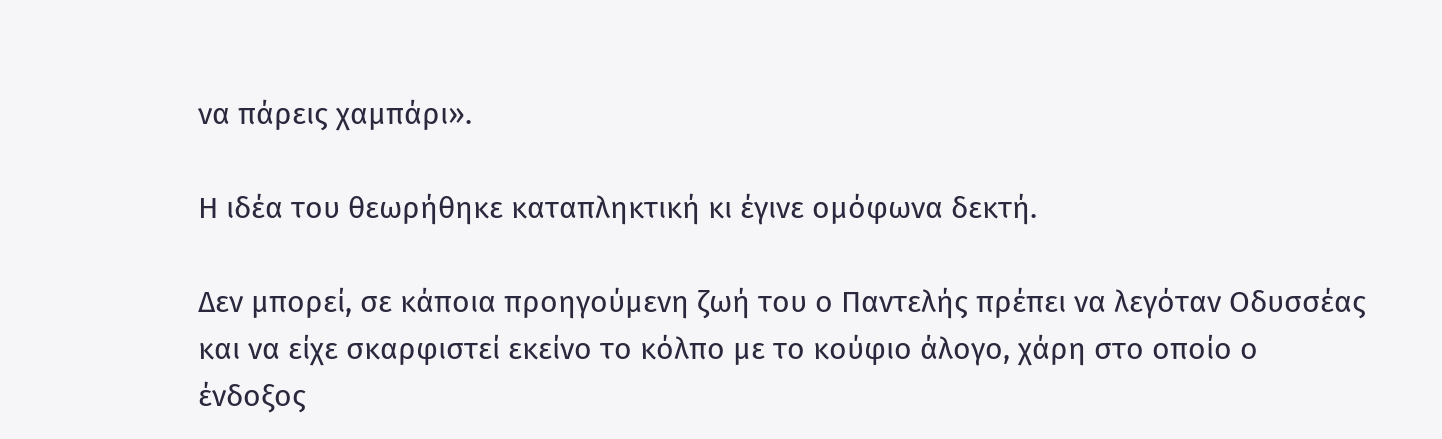να πάρεις χαμπάρι».

Η ιδέα του θεωρήθηκε καταπληκτική κι έγινε ομόφωνα δεκτή.

Δεν μπορεί, σε κάποια προηγούμενη ζωή του ο Παντελής πρέπει να λεγόταν Οδυσσέας και να είχε σκαρφιστεί εκείνο το κόλπο με το κούφιο άλογο, χάρη στο οποίο ο ένδοξος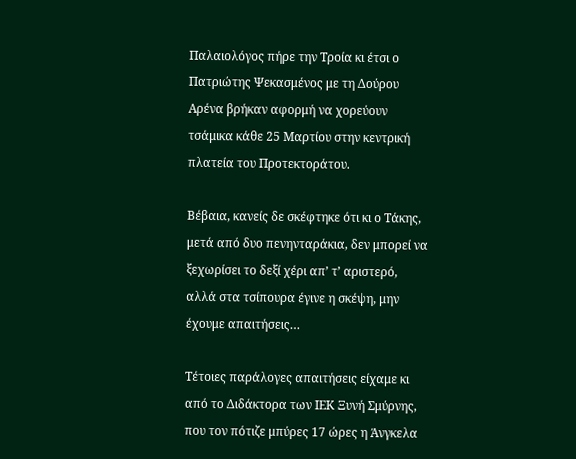Παλαιολόγος πήρε την Τροία κι έτσι ο Πατριώτης Ψεκασμένος με τη Δούρου Αρένα βρήκαν αφορμή να χορεύουν τσάμικα κάθε 25 Μαρτίου στην κεντρική πλατεία του Προτεκτοράτου.

Βέβαια, κανείς δε σκέφτηκε ότι κι ο Τάκης, μετά από δυο πενηνταράκια, δεν μπορεί να ξεχωρίσει το δεξί χέρι απ’ τ’ αριστερό, αλλά στα τσίπουρα έγινε η σκέψη, μην έχουμε απαιτήσεις…

Τέτοιες παράλογες απαιτήσεις είχαμε κι από το Διδάκτορα των ΙΕΚ Ξυνή Σμύρνης, που τον πότιζε μπύρες 17 ώρες η Άνγκελα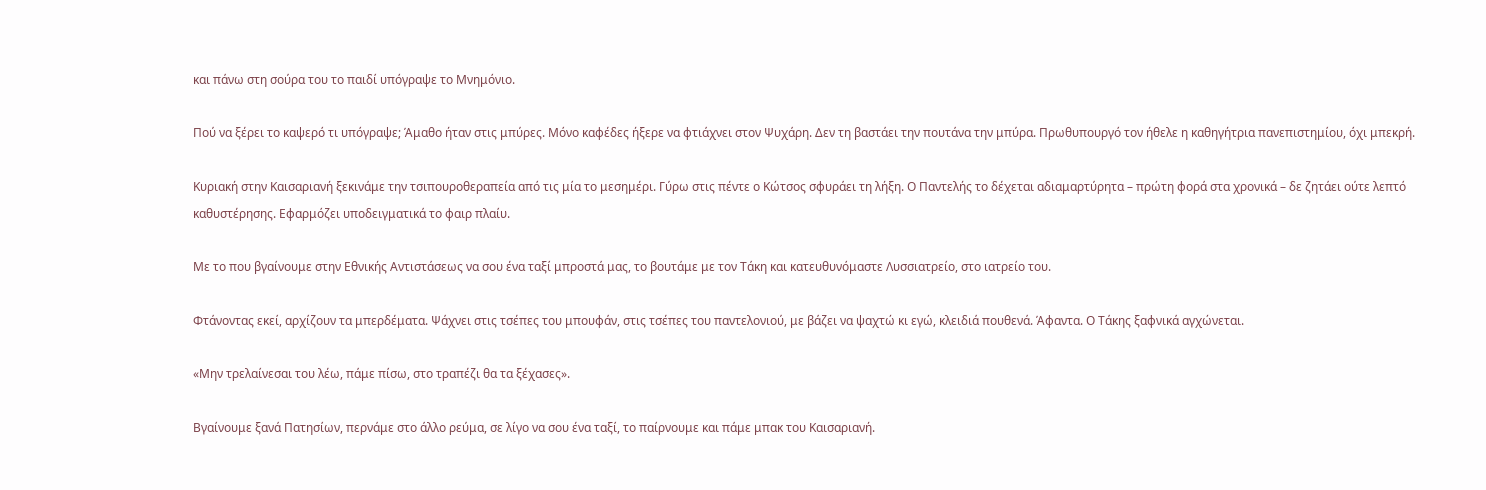και πάνω στη σούρα του το παιδί υπόγραψε το Μνημόνιο.

Πού να ξέρει το καψερό τι υπόγραψε; Άμαθο ήταν στις μπύρες. Μόνο καφέδες ήξερε να φτιάχνει στον Ψυχάρη. Δεν τη βαστάει την πουτάνα την μπύρα. Πρωθυπουργό τον ήθελε η καθηγήτρια πανεπιστημίου, όχι μπεκρή.

Κυριακή στην Καισαριανή ξεκινάμε την τσιπουροθεραπεία από τις μία το μεσημέρι. Γύρω στις πέντε ο Κώτσος σφυράει τη λήξη. Ο Παντελής το δέχεται αδιαμαρτύρητα – πρώτη φορά στα χρονικά – δε ζητάει ούτε λεπτό καθυστέρησης. Εφαρμόζει υποδειγματικά το φαιρ πλαίυ.

Με το που βγαίνουμε στην Εθνικής Αντιστάσεως να σου ένα ταξί μπροστά μας, το βουτάμε με τον Τάκη και κατευθυνόμαστε Λυσσιατρείο, στο ιατρείο του.

Φτάνοντας εκεί, αρχίζουν τα μπερδέματα. Ψάχνει στις τσέπες του μπουφάν, στις τσέπες του παντελονιού, με βάζει να ψαχτώ κι εγώ, κλειδιά πουθενά. Άφαντα. Ο Τάκης ξαφνικά αγχώνεται.

«Μην τρελαίνεσαι του λέω, πάμε πίσω, στο τραπέζι θα τα ξέχασες».

Βγαίνουμε ξανά Πατησίων, περνάμε στο άλλο ρεύμα, σε λίγο να σου ένα ταξί, το παίρνουμε και πάμε μπακ του Καισαριανή.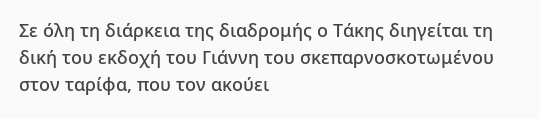Σε όλη τη διάρκεια της διαδρομής ο Τάκης διηγείται τη δική του εκδοχή του Γιάννη του σκεπαρνοσκοτωμένου στον ταρίφα, που τον ακούει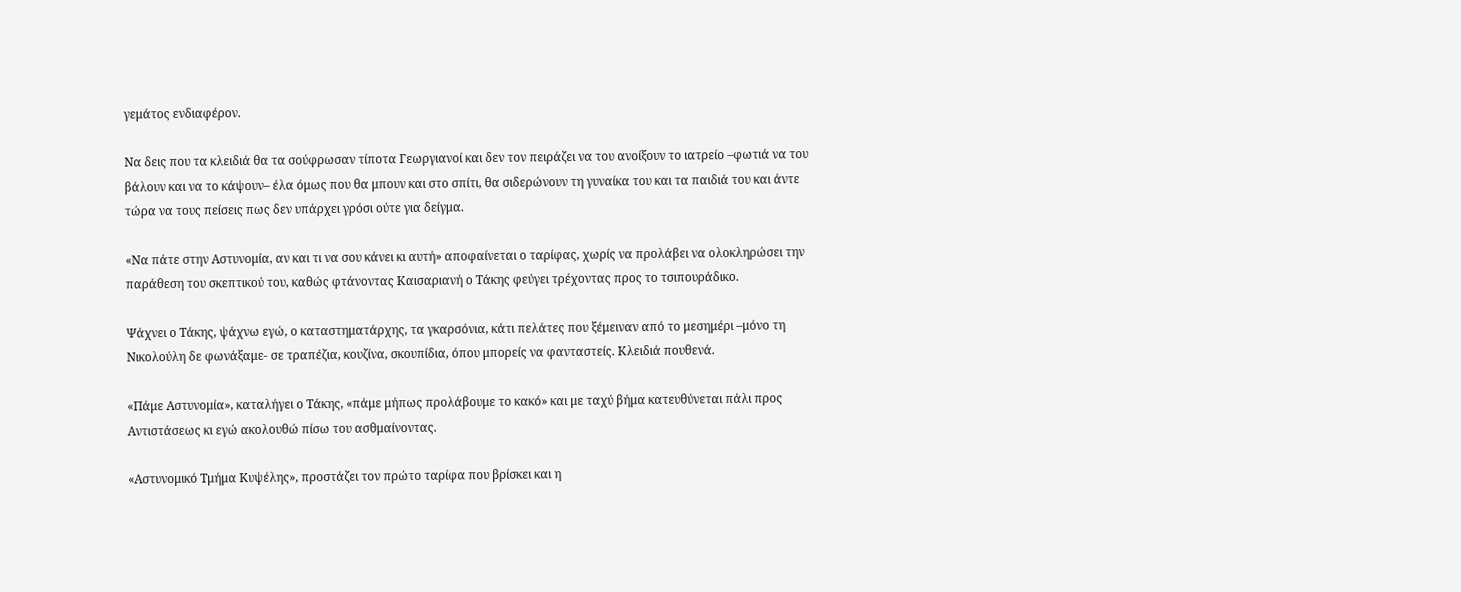γεμάτος ενδιαφέρον.

Να δεις που τα κλειδιά θα τα σούφρωσαν τίποτα Γεωργιανοί και δεν τον πειράζει να του ανοίξουν το ιατρείο –φωτιά να του βάλουν και να το κάψουν– έλα όμως που θα μπουν και στο σπίτι, θα σιδερώνουν τη γυναίκα του και τα παιδιά του και άντε τώρα να τους πείσεις πως δεν υπάρχει γρόσι ούτε για δείγμα.

«Να πάτε στην Αστυνομία, αν και τι να σου κάνει κι αυτή» αποφαίνεται ο ταρίφας, χωρίς να προλάβει να ολοκληρώσει την παράθεση του σκεπτικού του, καθώς φτάνοντας Καισαριανή ο Τάκης φεύγει τρέχοντας προς το τσιπουράδικο.

Ψάχνει ο Τάκης, ψάχνω εγώ, ο καταστηματάρχης, τα γκαρσόνια, κάτι πελάτες που ξέμειναν από το μεσημέρι –μόνο τη Νικολούλη δε φωνάξαμε- σε τραπέζια, κουζίνα, σκουπίδια, όπου μπορείς να φανταστείς. Κλειδιά πουθενά.

«Πάμε Αστυνομία», καταλήγει ο Τάκης, «πάμε μήπως προλάβουμε το κακό» και με ταχύ βήμα κατευθύνεται πάλι προς Αντιστάσεως κι εγώ ακολουθώ πίσω του ασθμαίνοντας.

«Αστυνομικό Τμήμα Κυψέλης», προστάζει τον πρώτο ταρίφα που βρίσκει και η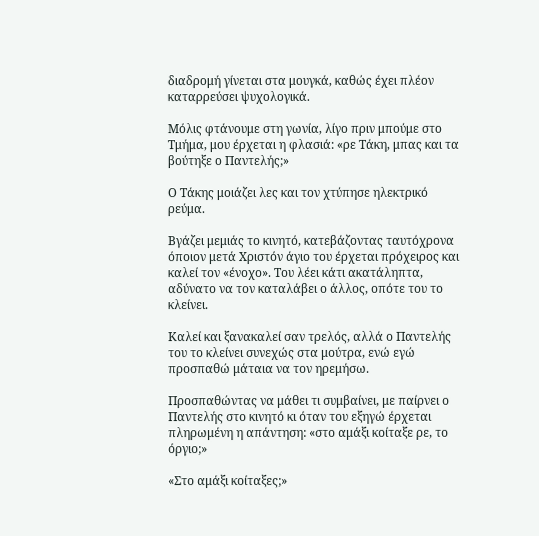διαδρομή γίνεται στα μουγκά, καθώς έχει πλέον καταρρεύσει ψυχολογικά.

Μόλις φτάνουμε στη γωνία, λίγο πριν μπούμε στο Τμήμα, μου έρχεται η φλασιά: «ρε Τάκη, μπας και τα βούτηξε ο Παντελής;»

Ο Τάκης μοιάζει λες και τον χτύπησε ηλεκτρικό ρεύμα.

Βγάζει μεμιάς το κινητό, κατεβάζοντας ταυτόχρονα όποιον μετά Χριστόν άγιο του έρχεται πρόχειρος και καλεί τον «ένοχο». Του λέει κάτι ακατάληπτα, αδύνατο να τον καταλάβει ο άλλος, οπότε του το κλείνει.

Καλεί και ξανακαλεί σαν τρελός, αλλά ο Παντελής του το κλείνει συνεχώς στα μούτρα, ενώ εγώ προσπαθώ μάταια να τον ηρεμήσω.

Προσπαθώντας να μάθει τι συμβαίνει, με παίρνει ο Παντελής στο κινητό κι όταν του εξηγώ έρχεται πληρωμένη η απάντηση: «στο αμάξι κοίταξε ρε, το όργιο;»

«Στο αμάξι κοίταξες;»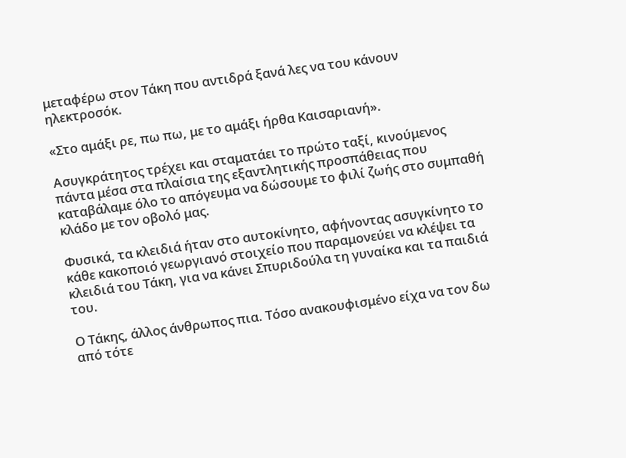μεταφέρω στον Τάκη που αντιδρά ξανά λες να του κάνουν ηλεκτροσόκ.

«Στο αμάξι ρε, πω πω, με το αμάξι ήρθα Καισαριανή».

Ασυγκράτητος τρέχει και σταματάει το πρώτο ταξί, κινούμενος πάντα μέσα στα πλαίσια της εξαντλητικής προσπάθειας που καταβάλαμε όλο το απόγευμα να δώσουμε το φιλί ζωής στο συμπαθή κλάδο με τον οβολό μας.

Φυσικά, τα κλειδιά ήταν στο αυτοκίνητο, αφήνοντας ασυγκίνητο το κάθε κακοποιό γεωργιανό στοιχείο που παραμονεύει να κλέψει τα κλειδιά του Τάκη, για να κάνει Σπυριδούλα τη γυναίκα και τα παιδιά του.

Ο Τάκης, άλλος άνθρωπος πια. Τόσο ανακουφισμένο είχα να τον δω από τότε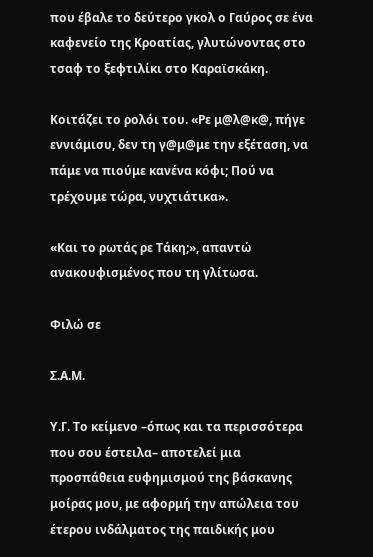που έβαλε το δεύτερο γκολ ο Γαύρος σε ένα καφενείο της Κροατίας, γλυτώνοντας στο τσαφ το ξεφτιλίκι στο Καραϊσκάκη.

Κοιτάζει το ρολόι του. «Ρε μ@λ@κ@, πήγε εννιάμισυ, δεν τη γ@μ@με την εξέταση, να πάμε να πιούμε κανένα κόφι; Πού να τρέχουμε τώρα, νυχτιάτικα».

«Και το ρωτάς ρε Τάκη;», απαντώ ανακουφισμένος που τη γλίτωσα.

Φιλώ σε

Σ.Α.Μ.

Υ.Γ. Το κείμενο –όπως και τα περισσότερα που σου έστειλα– αποτελεί μια προσπάθεια ευφημισμού της βάσκανης μοίρας μου, με αφορμή την απώλεια του έτερου ινδάλματος της παιδικής μου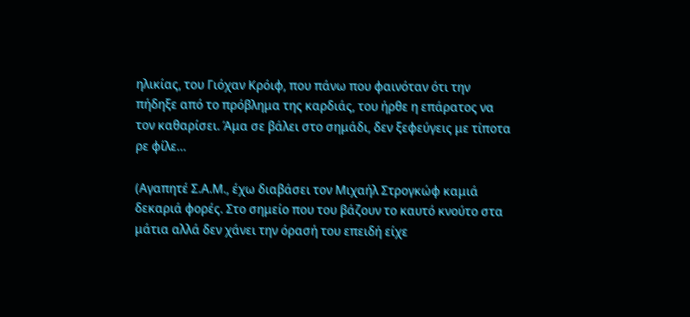ηλικίας, του Γιόχαν Κρόιφ, που πάνω που φαινόταν ότι την πήδηξε από το πρόβλημα της καρδιάς, του ήρθε η επάρατος να τον καθαρίσει. Άμα σε βάλει στο σημάδι, δεν ξεφεύγεις με τίποτα ρε φίλε…

(Αγαπητέ Σ.Α.Μ., έχω διαβάσει τον Μιχαήλ Στρογκώφ καμιά δεκαριά φορές. Στο σημείο που του βάζουν το καυτό κνούτο στα μάτια αλλά δεν χάνει την όρασή του επειδή είχε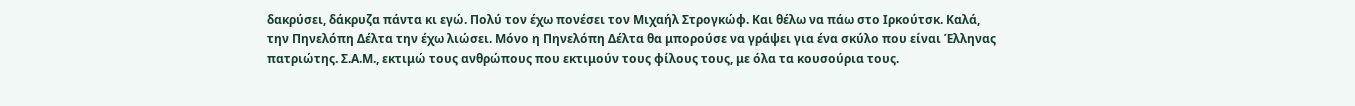δακρύσει, δάκρυζα πάντα κι εγώ. Πολύ τον έχω πονέσει τον Μιχαήλ Στρογκώφ. Και θέλω να πάω στο Ιρκούτσκ. Καλά, την Πηνελόπη Δέλτα την έχω λιώσει. Μόνο η Πηνελόπη Δέλτα θα μπορούσε να γράψει για ένα σκύλο που είναι Έλληνας πατριώτης. Σ.Α.Μ., εκτιμώ τους ανθρώπους που εκτιμούν τους φίλους τους, με όλα τα κουσούρια τους.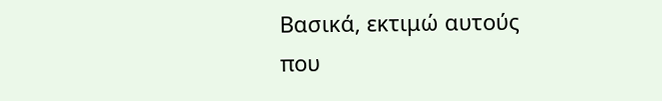Βασικά, εκτιμώ αυτούς που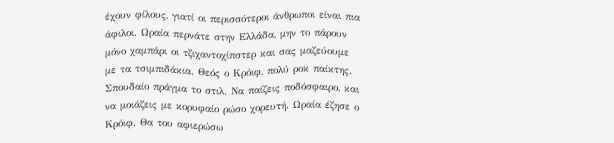έχουν φίλους, γιατί οι περισσότεροι άνθρωποι είναι πια άφιλοι. Ωραία περνάτε στην Ελλάδα, μην το πάρουν μόνο χαμπάρι οι τζιχαντοχίπστερ και σας μαζεύουμε με τα τσιμπιδάκια. Θεός ο Κρόιφ, πολύ ροκ παίκτης. Σπουδαίο πράγμα το στιλ. Να παίζεις ποδόσφαιρο, και να μοιάζεις με κορυφαίο ρώσο χορευτή. Ωραία έζησε ο Κρόιφ. Θα του αφιερώσω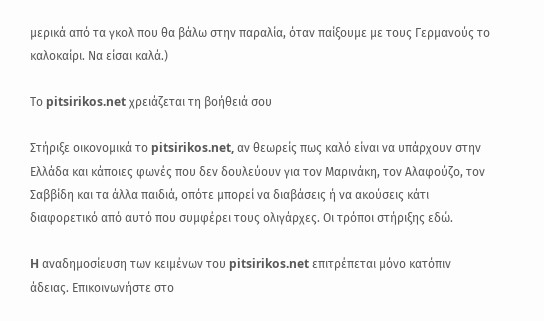μερικά από τα γκολ που θα βάλω στην παραλία, όταν παίξουμε με τους Γερμανούς το καλοκαίρι. Να είσαι καλά.)

Το pitsirikos.net χρειάζεται τη βοήθειά σου

Στήριξε οικονομικά το pitsirikos.net, αν θεωρείς πως καλό είναι να υπάρχουν στην Ελλάδα και κάποιες φωνές που δεν δουλεύουν για τον Μαρινάκη, τον Αλαφούζο, τον Σαββίδη και τα άλλα παιδιά, οπότε μπορεί να διαβάσεις ή να ακούσεις κάτι διαφορετικό από αυτό που συμφέρει τους ολιγάρχες. Οι τρόποι στήριξης εδώ.

H αναδημοσίευση των κειμένων του pitsirikos.net επιτρέπεται μόνο κατόπιν άδειας. Επικοινωνήστε στο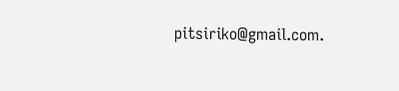pitsiriko@gmail.com.